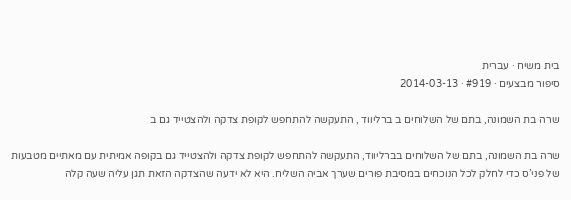בית משיח · עברית
סיפור מבצעים · #919 · 2014-03-13

שרה בת השמונה, בתם של השלוחים ב ברליווד , התעקשה להתחפש לקופת צדקה ולהצטייד גם ב

שרה בת השמונה, בתם של השלוחים בברליווד, התעקשה להתחפש לקופת צדקה ולהצטייד גם בקופה אמיתית עם מאתיים מטבעות של פני’ס כדי לחלק לכל הנוכחים במסיבת פורים שערך אביה השליח. היא לא ידעה שהצדקה הזאת תגן עליה שעה קלה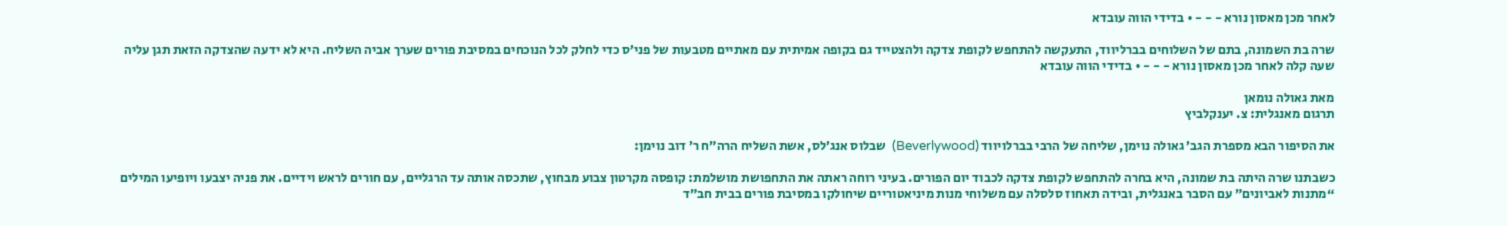לאחר מכן מאסון נורא - - - • בדידי הווה עובדא

שרה בת השמונה, בתם של השלוחים בברליווד, התעקשה להתחפש לקופת צדקה ולהצטייד גם בקופה אמיתית עם מאתיים מטבעות של פני’ס כדי לחלק לכל הנוכחים במסיבת פורים שערך אביה השליח. היא לא ידעה שהצדקה הזאת תגן עליה שעה קלה לאחר מכן מאסון נורא - - - • בדידי הווה עובדא

מאת גאולה נומאן
תרגום מאנגלית: צ. יענקלביץ

את הסיפור הבא מספרת הגב’ גאולה נוימן, שליחה של הרבי בברלויווד (Beverlywood)  שבלוס אנג’לס, אשת השליח הרה”ח ר’ דוב נוימן:

כשבתנו שרה היתה בת שמונה, היא בחרה להתחפש לקופת צדקה לכבוד יום הפורים. בעיני רוחה ראתה את התחפושת מושלמת: קופסה מקרטון צבוע מבחוץ, שתכסה אותה עד הרגליים, עם חורים לראש וידיים. את פניה יצבעו ויופיעו המילים “מתנות לאביונים” עם הסבר באנגלית, ובידה תאחוז סלסלה עם משלוחי מנות מיניאטוריים שיחולקו במסיבת פורים בבית חב”ד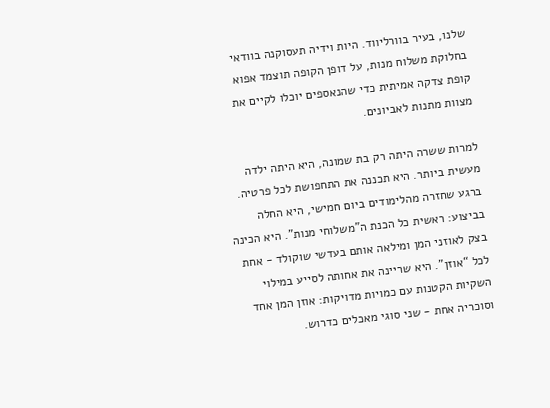שלנו, בעיר בוורליווד. היות וידיה תעסוקנה בוודאי בחלוקת משלוח מנות, על דופן הקופה תוצמד אפוא קופת צדקה אמיתית כדי שהנאספים יוכלו לקיים את מצוות מתנות לאביונים.

למרות ששרה היתה רק בת שמונה, היא היתה ילדה מעשית ביותר. היא תכננה את התחפושת לכל פרטיה. ברגע שחזרה מהלימודים ביום חמישי, היא החלה בביצוע: ראשית כל הכנת ה”משלוחי מנות”. היא הכינה בצק לאוזני המן ומילאה אותם בעדשי שוקולד - אחת לכל “אוזן”. היא שריינה את אחותה לסייע במילוי השקיות הקטנות עם כמויות מדויקות: אוזן המן אחד וסוכריה אחת - שני סוגי מאכלים כדרוש.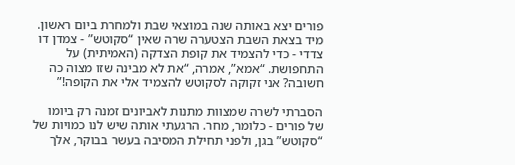פורים יצא באותה שנה במוצאי שבת ולמחרת ביום ראשון. מיד בצאת השבת הצטערה שרה שאין “סקוטש” - צמדן דו צדדי - כדי להצמיד את קופת הצדקה (האמיתית) על התחפושת. “אמא”, אמרה, “את לא מבינה שזו מצוה כה חשובה? אני זקוקה לסקוטש להצמיד אלי את הקופה!”

הסברתי לשרה שמצוות מתנות לאביונים זמנה רק ביומו של פורים - כלומר, מחר. הרגעתי אותה שיש לנו כמויות של “סקוטש” בגן, ולפני תחילת המסיבה בעשר בבוקר, אלך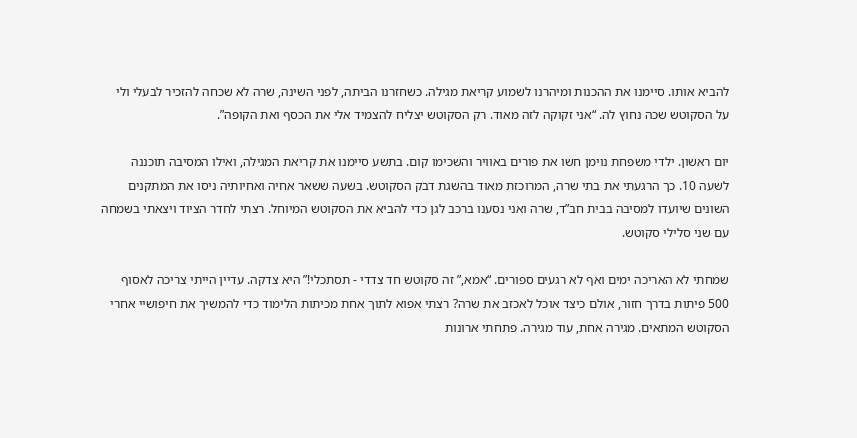להביא אותו. סיימנו את ההכנות ומיהרנו לשמוע קריאת מגילה. כשחזרנו הביתה, לפני השינה, שרה לא שכחה להזכיר לבעלי ולי על הסקוטש שכה נחוץ לה. “אני זקוקה לזה מאוד. רק הסקוטש יצליח להצמיד אלי את הכסף ואת הקופה”.

יום ראשון. ילדי משפחת נוימן חשו את פורים באוויר והשכימו קום. בתשע סיימנו את קריאת המגילה, ואילו המסיבה תוכננה לשעה 10. כך הרגעתי את בתי שרה, המרוכזת מאוד בהשגת דבק הסקוטש. בשעה ששאר אחיה ואחיותיה ניסו את המתקנים השונים שיועדו למסיבה בבית חב”ד, שרה ואני נסענו ברכב לגן כדי להביא את הסקוטש המיוחל. רצתי לחדר הציוד ויצאתי בשמחה עם שני סלילי סקוטש.

שמחתי לא האריכה ימים ואף לא רגעים ספורים. “אמא,” זה סקוטש חד צדדי - תסתכלי!” היא צדקה. עדיין הייתי צריכה לאסוף 500 פיתות בדרך חזור, אולם כיצד אוכל לאכזב את שרה? רצתי אפוא לתוך אחת מכיתות הלימוד כדי להמשיך את חיפושיי אחרי הסקוטש המתאים. מגירה אחת, עוד מגירה. פתחתי ארונות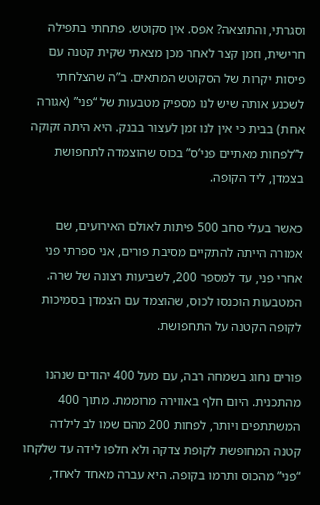וסגרתי, והתוצאה? אפס. אין סקוטש. פתחתי בתפילה חרישית, וזמן קצר לאחר מכן מצאתי שקית קטנה עם פיסות יקרות של הסקוטש המתאים. ב”ה שהצלחתי לשכנע אותה שיש לנו מספיק מטבעות של “פני” (אגורה אחת) בבית כי אין לנו זמן לעצור בבנק. היא היתה זקוקה ל”לפחות מאתיים פני’ס” בכוס שהוצמדה לתחפושת בצמדן, ליד הקופה.

כאשר בעלי סחב 500 פיתות לאולם האירועים, שם אמורה הייתה להתקיים מסיבת פורים, אני ספרתי פני אחרי פני, עד למספר 200, לשביעות רצונה של שרה. המטבעות הוכנסו לכוס, שהוצמד עם הצמדן בסמיכות לקופה הקטנה על התחפושת.

פורים נחוג בשמחה רבה, עם מעל 400 יהודים שנהנו מהתכנית. היום חלף באווירה מרוממת. מתוך 400 המשתתפים ויותר, לפחות 200 מהם שמו לב לילדה קטנה המחופשת לקופת צדקה ולא חלפו לידה עד שלקחו “פני” מהכוס ותרמו בקופה. היא עברה מאחד לאחד,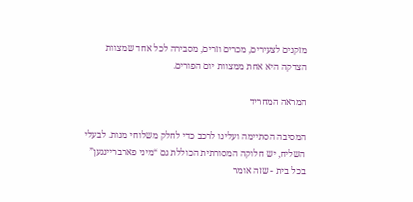מזקנים לצעירים, מכרים וזרים, מסבירה לכל אחד שמצוות הצדקה היא אחת ממצוות יום הפורים.

המראה המחריד

המסיבה הסתיימה ועלינו לרכב כדי לחלק משלוחי מנות. לבעלי השליח, יש חלוקה המסורתית הכוללת גם “מיני פארבריינגען” בכל בית - שזה אומר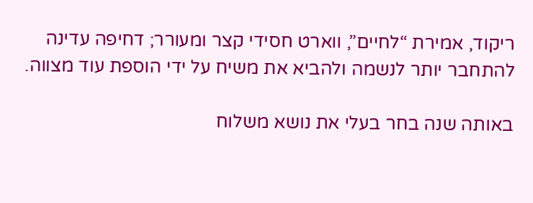ריקוד, אמירת “לחיים”, ווארט חסידי קצר ומעורר; דחיפה עדינה להתחבר יותר לנשמה ולהביא את משיח על ידי הוספת עוד מצווה.

באותה שנה בחר בעלי את נושא משלוח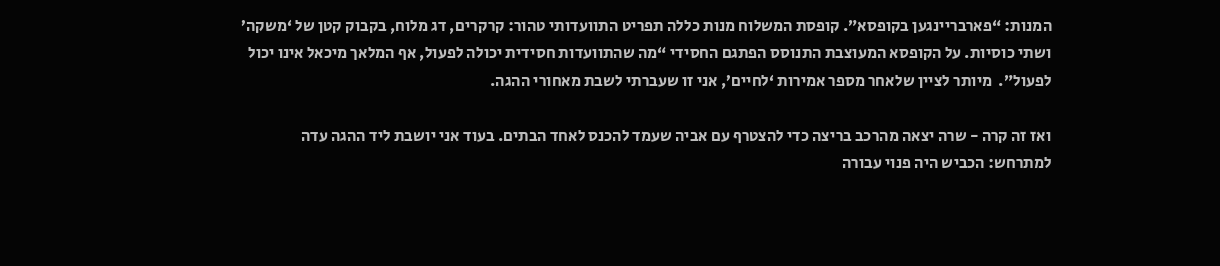המנות: “פארבריינגען בקופסא”. קופסת המשלוח מנות כללה תפריט התוועדותי טהור: קרקרים, דג מלוח, בקבוק קטן של ‘משקה’ ושתי כוסיות. על הקופסא המעוצבת התנוסס הפתגם החסידי “מה שהתוועדות חסידית יכולה לפעול, אף המלאך מיכאל אינו יכול לפעול”.  מיותר לציין שלאחר מספר אמירות ‘לחיים’, אני זו שעברתי לשבת מאחורי ההגה.

ואז זה קרה - שרה יצאה מהרכב בריצה כדי להצטרף עם אביה שעמד להכנס לאחד הבתים. בעוד אני יושבת ליד ההגה עדה למתרחש: הכביש היה פנוי עבורה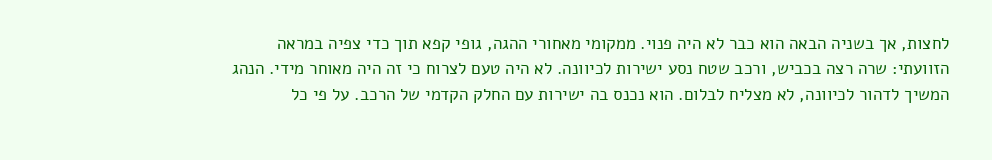לחצות, אך בשניה הבאה הוא כבר לא היה פנוי. ממקומי מאחורי ההגה, גופי קפא תוך כדי צפיה במראה הזוועתי: שרה רצה בכביש, ורכב שטח נסע ישירות לכיוונה. לא היה טעם לצרוח כי זה היה מאוחר מידי. הנהג המשיך לדהור לכיוונה, לא מצליח לבלום. הוא נכנס בה ישירות עם החלק הקדמי של הרכב. על פי כל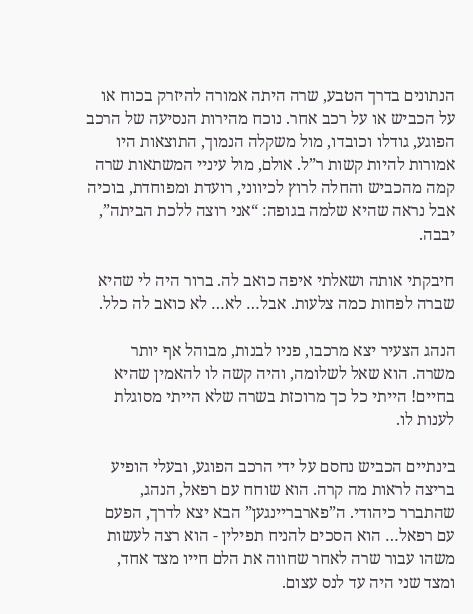הנתונים בדרך הטבע, שרה היתה אמורה להיזרק בכוח או על הכביש או על רכב אחר. נוכח מהירות הנסיעה של הרכב הפוגע, גודלו וכובדו, מול משקלה הנמוך, התוצאות היו אמורות להיות קשות ר”ל. אולם, מול עיניי המשתאות שרה קמה מהכביש והחלה לרוץ לכיווני, רועדת ומפוחדת, בוכיה אבל נראה שהיא שלמה בגופה: “אני רוצה ללכת הביתה”, יבבה.

חיבקתי אותה ושאלתי איפה כואב לה. ברור היה לי שהיא שברה לפחות כמה צלעות. אבל… לא… לא כואב לה כלל.

הנהג הצעיר יצא מרכבו, פניו לבנות, מבוהל אף יותר משרה. הוא שאל לשלומה, והיה קשה לו להאמין שהיא בחיים! הייתי כל כך מרוכזת בשרה שלא הייתי מסוגלת לענות לו.

בינתיים הכביש נחסם על ידי הרכב הפוגע, ובעלי הופיע בריצה לראות מה קרה. הוא שוחח עם רפאל, הנהג, שהתברר כיהודי. ה”פארבריינגען” הבא יצא לדרך, הפעם עם רפאל… הוא הסכים להניח תפילין - הוא רצה לעשות משהו עבור שרה לאחר שחווה את הלם חייו מצד אחד, ומצד שני היה עד לנס עצום.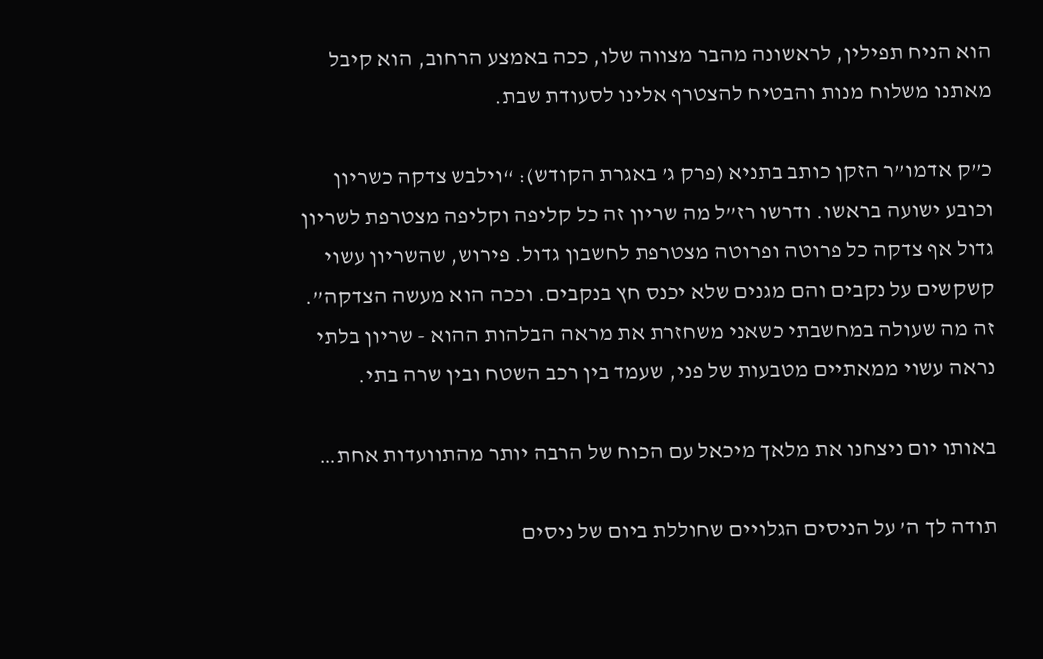הוא הניח תפילין, לראשונה מהבר מצווה שלו, ככה באמצע הרחוב, הוא קיבל מאתנו משלוח מנות והבטיח להצטרף אלינו לסעודת שבת.

כ”ק אדמו”ר הזקן כותב בתניא (פרק ג’ באגרת הקודש): “וילבש צדקה כשריון וכובע ישועה בראשו. ודרשו רז”ל מה שריון זה כל קליפה וקליפה מצטרפת לשריון גדול אף צדקה כל פרוטה ופרוטה מצטרפת לחשבון גדול. פירוש, שהשריון עשוי קשקשים על נקבים והם מגנים שלא יכנס חץ בנקבים. וככה הוא מעשה הצדקה”. זה מה שעולה במחשבתי כשאני משחזרת את מראה הבלהות ההוא - שריון בלתי נראה עשוי ממאתיים מטבעות של פני, שעמד בין רכב השטח ובין שרה בתי.

באותו יום ניצחנו את מלאך מיכאל עם הכוח של הרבה יותר מהתוועדות אחת…

תודה לך ה’ על הניסים הגלויים שחוללת ביום של ניסים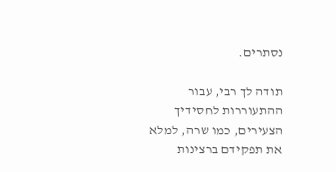נסתרים.

תודה לך רבי, עבור ההתעוררות לחסידיך הצעירים, כמו שרה, למלא את תפקידם ברצינות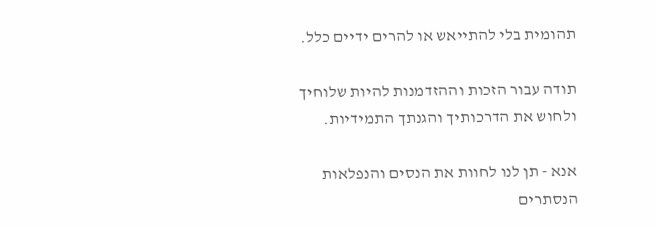תהומית בלי להתייאש או להרים ידיים כלל.

תודה עבור הזכות וההזדמנות להיות שלוחיך ולחוש את הדרכותיך והגנתך התמידיות.

אנא - תן לנו לחוות את הנסים והנפלאות הנסתרים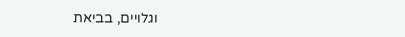וגלויים, בביאת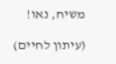משיח, נאו!

(עיתון לחיים)